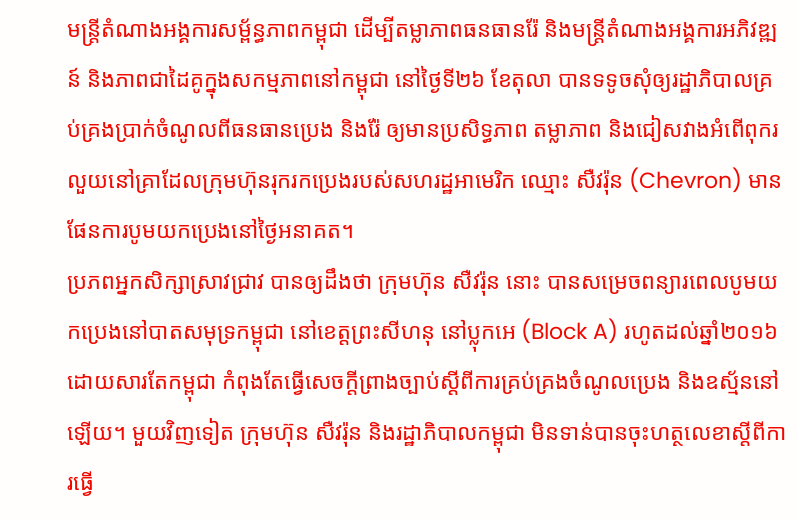មន្ត្រីតំណាងអង្គការសម្ព័ន្ធភាពកម្ពុជា ដើម្បីតម្លាភាពធនធានរ៉ែ និងមន្ត្រីតំណាងអង្គការអភិវឌ្ឍន៍ និងភាពជាដៃគូក្នុងសកម្មភាពនៅកម្ពុជា នៅថ្ងៃទី២៦ ខែតុលា បានទទូចសុំឲ្យរដ្ឋាភិបាលគ្រប់គ្រងប្រាក់ចំណូលពីធនធានប្រេង និងរ៉ែ ឲ្យមានប្រសិទ្ធភាព តម្លាភាព និងជៀសវាងអំពើពុករលួយនៅគ្រាដែលក្រុមហ៊ុនរុករកប្រេងរបស់សហរដ្ឋអាមេរិក ឈ្មោះ សឺវរ៉ុន (Chevron) មានផែនការបូមយកប្រេងនៅថ្ងៃអនាគត។
ប្រភពអ្នកសិក្សាស្រាវជ្រាវ បានឲ្យដឹងថា ក្រុមហ៊ុន សឺវរ៉ុន នោះ បានសម្រេចពន្យារពេលបូមយកប្រេងនៅបាតសមុទ្រកម្ពុជា នៅខេត្តព្រះសីហនុ នៅប្លុកអេ (Block A) រហូតដល់ឆ្នាំ២០១៦ ដោយសារតែកម្ពុជា កំពុងតែធ្វើសេចក្តីព្រាងច្បាប់ស្ដីពីការគ្រប់គ្រងចំណូលប្រេង និងឧស្ម័ននៅឡើយ។ មួយវិញទៀត ក្រុមហ៊ុន សឺវរ៉ុន និងរដ្ឋាភិបាលកម្ពុជា មិនទាន់បានចុះហត្ថលេខាស្ដីពីការធ្វើ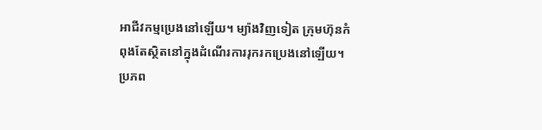អាជីវកម្មប្រេងនៅឡើយ។ ម្យ៉ាងវិញទៀត ក្រុមហ៊ុនកំពុងតែស្ថិតនៅក្នុងដំណើរការរុករកប្រេងនៅឡើយ។
ប្រភព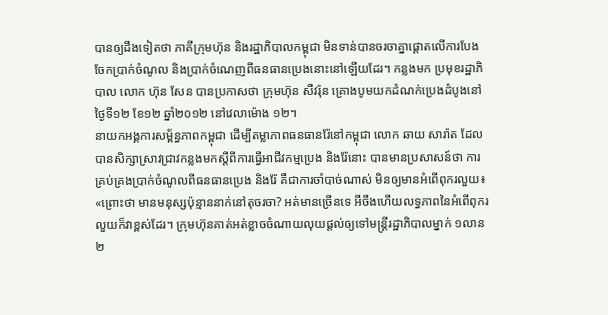បានឲ្យដឹងទៀតថា ភាគីក្រុមហ៊ុន និងរដ្ឋាភិបាលកម្ពុជា មិនទាន់បានចរចាគ្នាផ្ដោតលើការបែងចែកប្រាក់ចំណូល និងប្រាក់ចំណេញពីធនធានប្រេងនោះនៅឡើយដែរ។ កន្លងមក ប្រមុខរដ្ឋាភិបាល លោក ហ៊ុន សែន បានប្រកាសថា ក្រុមហ៊ុន សឺវរ៉ុន គ្រោងបូមយកដំណក់ប្រេងដំបូងនៅថ្ងៃទី១២ ខែ១២ ឆ្នាំ២០១២ នៅវេលាម៉ោង ១២។
នាយកអង្គការសម្ព័ន្ធភាពកម្ពុជា ដើម្បីតម្លាភាពធនធានរ៉ែនៅកម្ពុជា លោក ឆាយ សារ៉ាត ដែលបានសិក្សាស្រាវជ្រាវកន្លងមកស្ដីពីការធ្វើអាជីវកម្មប្រេង និងរ៉ែនោះ បានមានប្រសាសន៍ថា ការគ្រប់គ្រងប្រាក់ចំណូលពីធនធានប្រេង និងរ៉ែ គឺជាការចាំបាច់ណាស់ មិនឲ្យមានអំពើពុករលួយ៖ «ព្រោះថា មានមនុស្សប៉ុន្មាននាក់នៅតុចរចា? អត់មានច្រើនទេ អីចឹងហើយលទ្ធភាពនៃអំពើពុករលួយក៏វាខ្ពស់ដែរ។ ក្រុមហ៊ុនគាត់អត់ខ្លាចចំណាយលុយផ្តល់ឲ្យទៅមន្ត្រីរដ្ឋាភិបាលម្នាក់ ១លាន ២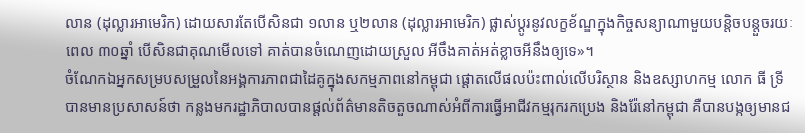លាន (ដុល្លារអាមេរិក) ដោយសារតែបើសិនជា ១លាន ឬ២លាន (ដុល្លារអាមេរិក) ផ្លាស់ប្ដូរនូវលក្ខខ័ណ្ឌក្នុងកិច្ចសន្យាណាមួយបន្តិចបន្តួចរយៈពេល ៣០ឆ្នាំ បើសិនជាគុណមើលទៅ គាត់បានចំណេញដោយស្រួល អីចឹងគាត់អត់ខ្លាចអីនឹងឲ្យទេ»។
ចំណែកឯអ្នកសម្របសម្រួលនៃអង្គការភាពជាដៃគូក្នុងសកម្មភាពនៅកម្ពុជា ផ្ដោតលើផលប៉ះពាល់លើបរិស្ថាន និងឧស្សាហកម្ម លោក ធី ទ្រី បានមានប្រសាសន៍ថា កន្លងមករដ្ឋាភិបាលបានផ្តល់ព័ត៌មានតិចតួចណាស់អំពីការធ្វើអាជីវកម្មរុករកប្រេង និងរ៉ែនៅកម្ពុជា គឺបានបង្កឲ្យមានជ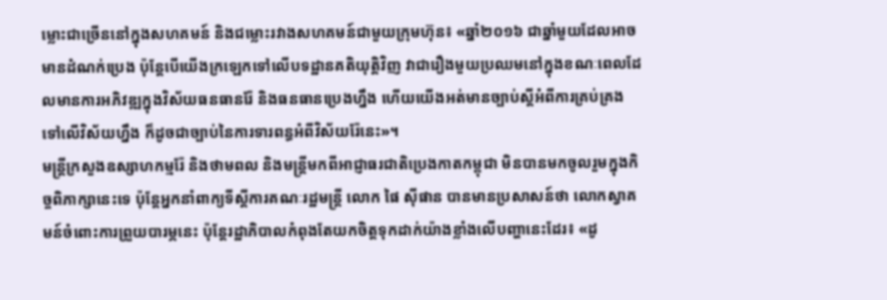ម្លោះជាច្រើននៅក្នុងសហគមន៍ និងជម្លោះរវាងសហគមន៍ជាមួយក្រុមហ៊ុន៖ «ឆ្នាំ២០១៦ ជាឆ្នាំមួយដែលអាចមានដំណក់ប្រេង ប៉ុន្តែបើយើងក្រឡេកទៅលើបទដ្ឋានគតិយុត្តិវិញ វាជារឿងមួយប្រឈមនៅក្នុងខណៈពេលដែលមានការអភិវឌ្ឍក្នុងវិស័យធនធានរ៉ែ និងធនធានប្រេងហ្នឹង ហើយយើងអត់មានច្បាប់ស្តីអំពីការគ្រប់គ្រងទៅលើវិស័យហ្នឹង ក៏ដូចជាច្បាប់នៃការទារពន្ធអំពីវិស័យរ៉ែនេះ»។
មន្ត្រីក្រសួងឧស្សាហកម្មរ៉ែ និងថាមពល និងមន្ត្រីមកពីអាជ្ញាធរជាតិប្រេងកាតកម្ពុជា មិនបានមកចូលរួមក្នុងកិច្ចពិភាក្សានេះទេ ប៉ុន្តែអ្នកនាំពាក្យទីស្ដីការគណៈរដ្ឋមន្ត្រី លោក ផៃ ស៊ីផាន បានមានប្រសាសន៍ថា លោកស្វាគមន៍ចំពោះការព្រួយបារម្ភនេះ ប៉ុន្តែរដ្ឋាភិបាលកំពុងតែយកចិត្តទុកដាក់យ៉ាងខ្លាំងលើបញ្ហានេះដែរ៖ «ដូ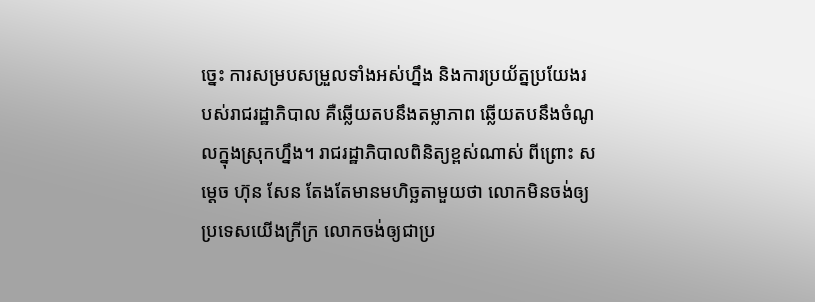ច្នេះ ការសម្របសម្រួលទាំងអស់ហ្នឹង និងការប្រយ័ត្នប្រយែងរបស់រាជរដ្ឋាភិបាល គឺឆ្លើយតបនឹងតម្លាភាព ឆ្លើយតបនឹងចំណូលក្នុងស្រុកហ្នឹង។ រាជរដ្ឋាភិបាលពិនិត្យខ្ពស់ណាស់ ពីព្រោះ សម្ដេច ហ៊ុន សែន តែងតែមានមហិច្ឆតាមួយថា លោកមិនចង់ឲ្យប្រទេសយើងក្រីក្រ លោកចង់ឲ្យជាប្រ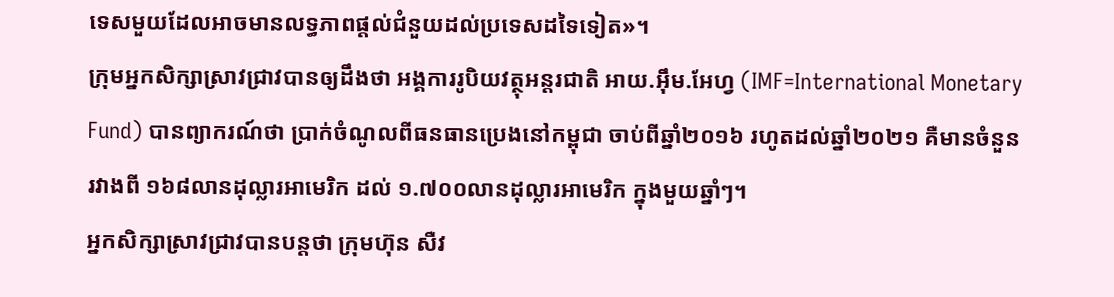ទេសមួយដែលអាចមានលទ្ធភាពផ្តល់ជំនួយដល់ប្រទេសដទៃទៀត»។
ក្រុមអ្នកសិក្សាស្រាវជ្រាវបានឲ្យដឹងថា អង្គការរូបិយវត្ថុអន្តរជាតិ អាយ.អ៊ឹម.អែហ្វ (IMF=International Monetary Fund) បានព្យាករណ៍ថា ប្រាក់ចំណូលពីធនធានប្រេងនៅកម្ពុជា ចាប់ពីឆ្នាំ២០១៦ រហូតដល់ឆ្នាំ២០២១ គឺមានចំនួនរវាងពី ១៦៨លានដុល្លារអាមេរិក ដល់ ១.៧០០លានដុល្លារអាមេរិក ក្នុងមួយឆ្នាំៗ។
អ្នកសិក្សាស្រាវជ្រាវបានបន្តថា ក្រុមហ៊ុន សឺវ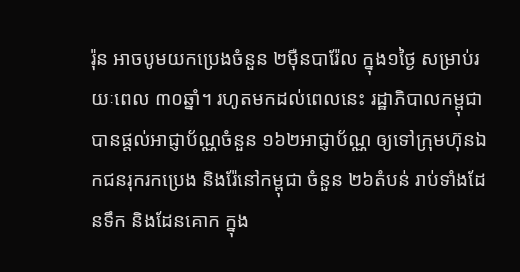រ៉ុន អាចបូមយកប្រេងចំនួន ២ម៉ឺនបារ៉ែល ក្នុង១ថ្ងៃ សម្រាប់រយៈពេល ៣០ឆ្នាំ។ រហូតមកដល់ពេលនេះ រដ្ឋាភិបាលកម្ពុជា បានផ្តល់អាជ្ញាប័ណ្ណចំនួន ១៦២អាជ្ញាប័ណ្ណ ឲ្យទៅក្រុមហ៊ុនឯកជនរុករកប្រេង និងរ៉ែនៅកម្ពុជា ចំនួន ២៦តំបន់ រាប់ទាំងដែនទឹក និងដែនគោក ក្នុង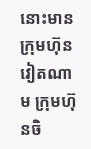នោះមានក្រុមហ៊ុនវៀតណាម ក្រុមហ៊ុនចិ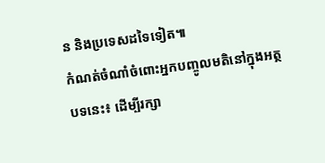ន និងប្រទេសដទៃទៀត៕
កំណត់ចំណាំចំពោះអ្នកបញ្ចូលមតិនៅក្នុងអត្ថបទនេះ៖ ដើម្បីរក្សា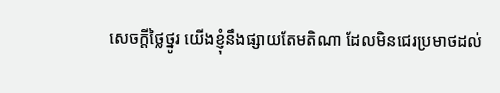សេចក្ដីថ្លៃថ្នូរ យើងខ្ញុំនឹងផ្សាយតែមតិណា ដែលមិនជេរប្រមាថដល់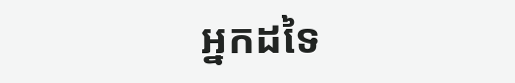អ្នកដទៃ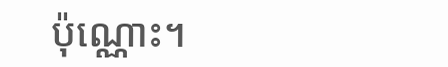ប៉ុណ្ណោះ។